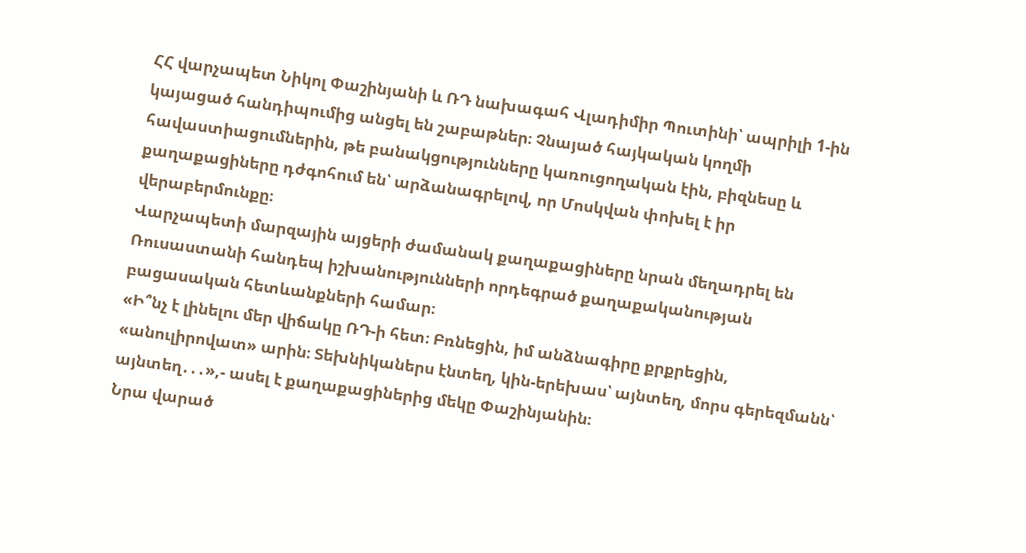ՀՀ վարչապետ Նիկոլ Փաշինյանի և ՌԴ նախագահ Վլադիմիր Պուտինի՝ ապրիլի 1-ին կայացած հանդիպումից անցել են շաբաթներ։ Չնայած հայկական կողմի հավաստիացումներին, թե բանակցությունները կառուցողական էին, բիզնեսը և քաղաքացիները դժգոհում են՝ արձանագրելով, որ Մոսկվան փոխել է իր վերաբերմունքը։
Վարչապետի մարզային այցերի ժամանակ քաղաքացիները նրան մեղադրել են Ռուսաստանի հանդեպ իշխանությունների որդեգրած քաղաքականության բացասական հետևանքների համար։
«Ի՞նչ է լինելու մեր վիճակը ՌԴ-ի հետ։ Բռնեցին, իմ անձնագիրը քրքրեցին, «անուլիրովատ» արին։ Տեխնիկաներս էնտեղ, կին-երեխաս՝ այնտեղ, մորս գերեզմանն՝ այնտեղ․․․»,- ասել է քաղաքացիներից մեկը Փաշինյանին։
Նրա վարած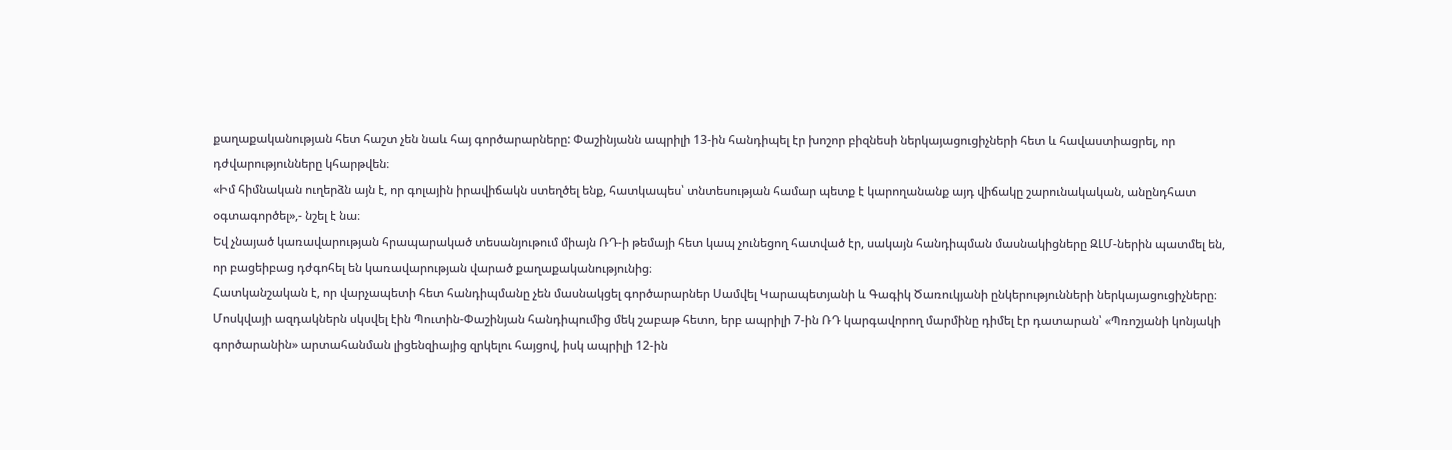քաղաքականության հետ հաշտ չեն նաև հայ գործարարները: Փաշինյանն ապրիլի 13-ին հանդիպել էր խոշոր բիզնեսի ներկայացուցիչների հետ և հավաստիացրել, որ դժվարությունները կհարթվեն։
«Իմ հիմնական ուղերձն այն է, որ գոլային իրավիճակն ստեղծել ենք, հատկապես՝ տնտեսության համար պետք է կարողանանք այդ վիճակը շարունակական, անընդհատ օգտագործել»,- նշել է նա։
Եվ չնայած կառավարության հրապարակած տեսանյութում միայն ՌԴ-ի թեմայի հետ կապ չունեցող հատված էր, սակայն հանդիպման մասնակիցները ԶԼՄ-ներին պատմել են, որ բացեիբաց դժգոհել են կառավարության վարած քաղաքականությունից։
Հատկանշական է, որ վարչապետի հետ հանդիպմանը չեն մասնակցել գործարարներ Սամվել Կարապետյանի և Գագիկ Ծառուկյանի ընկերությունների ներկայացուցիչները։
Մոսկվայի ազդակներն սկսվել էին Պուտին-Փաշինյան հանդիպումից մեկ շաբաթ հետո, երբ ապրիլի 7-ին ՌԴ կարգավորող մարմինը դիմել էր դատարան՝ «Պռոշյանի կոնյակի գործարանին» արտահանման լիցենզիայից զրկելու հայցով, իսկ ապրիլի 12-ին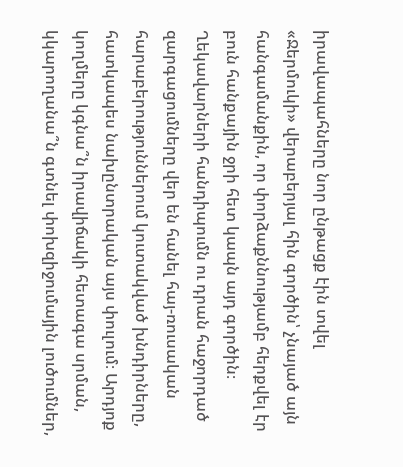իրավապահները նոր ընթացք էին տվել «Ջերմուկի» վերաբերյալ հին գործին՝ չնայած այն հանգամանքին, որ փորձաքննությամբ հերքվել էր բուն հանքային ջրի հետ կապն այդ գործին։
Ղեկավարների հանդիպումն ու դրան հաջորդած զարգացումները վեր են հանել հայ-ռուսական հարաբերություններում կուտակված խնդիրները, հատկապես նախընտրական այս փուլում։ Արդյոք կողմերը կգնա՞ն իրավիճակի հետագա սրման, կկարողանա՞ն գտնել փոխզիջումային լուծումներ,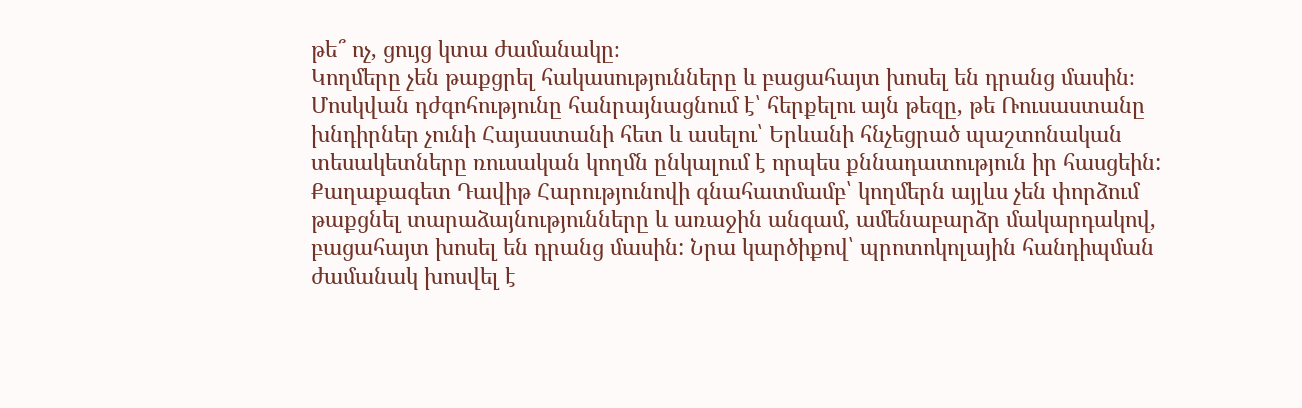թե՞ ոչ, ցույց կտա ժամանակը։
Կողմերը չեն թաքցրել հակասությունները և բացահայտ խոսել են դրանց մասին։
Մոսկվան դժգոհությունը հանրայնացնում է՝ հերքելու այն թեզը, թե Ռուսաստանը խնդիրներ չունի Հայաստանի հետ և ասելու՝ Երևանի հնչեցրած պաշտոնական տեսակետները ռուսական կողմն ընկալում է որպես քննադատություն իր հասցեին:
Քաղաքագետ Դավիթ Հարությունովի գնահատմամբ՝ կողմերն այլևս չեն փորձում թաքցնել տարաձայնությունները և առաջին անգամ, ամենաբարձր մակարդակով, բացահայտ խոսել են դրանց մասին: Նրա կարծիքով՝ պրոտոկոլային հանդիպման ժամանակ խոսվել է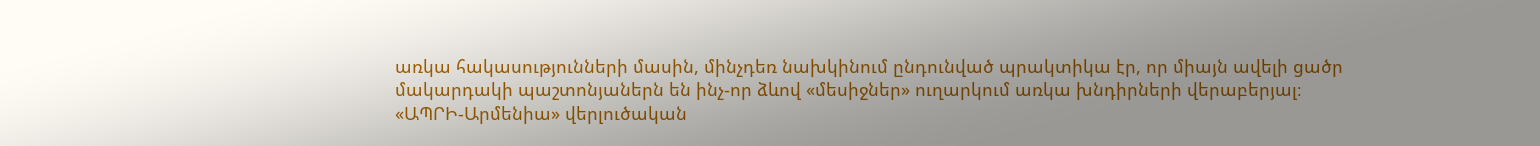առկա հակասությունների մասին, մինչդեռ նախկինում ընդունված պրակտիկա էր, որ միայն ավելի ցածր մակարդակի պաշտոնյաներն են ինչ-որ ձևով «մեսիջներ» ուղարկում առկա խնդիրների վերաբերյալ։
«ԱՊՐԻ-Արմենիա» վերլուծական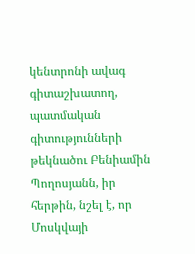կենտրոնի ավագ գիտաշխատող, պատմական գիտությունների թեկնածու Բենիամին Պողոսյանն, իր հերթին, նշել է, որ Մոսկվայի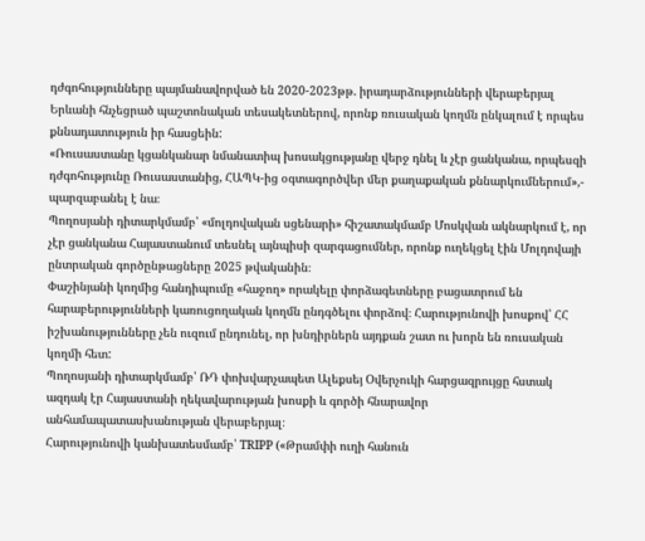դժգոհությունները պայմանավորված են 2020-2023թթ. իրադարձությունների վերաբերյալ Երևանի հնչեցրած պաշտոնական տեսակետներով, որոնք ռուսական կողմն ընկալում է որպես քննադատություն իր հասցեին:
«Ռուսաստանը կցանկանար նմանատիպ խոսակցությանը վերջ դնել և չէր ցանկանա, որպեսզի դժգոհությունը Ռուսաստանից, ՀԱՊԿ-ից օգտագործվեր մեր քաղաքական քննարկումներում»,- պարզաբանել է նա։
Պողոսյանի դիտարկմամբ՝ «մոլդովական սցենարի» հիշատակմամբ Մոսկվան ակնարկում է, որ չէր ցանկանա Հայաստանում տեսնել այնպիսի զարգացումներ, որոնք ուղեկցել էին Մոլդովայի ընտրական գործընթացները 2025 թվականին։
Փաշինյանի կողմից հանդիպումը «հաջող» որակելը փորձագետները բացատրում են հարաբերությունների կառուցողական կողմն ընդգծելու փորձով։ Հարությունովի խոսքով՝ ՀՀ իշխանությունները չեն ուզում ընդունել, որ խնդիրներն այդքան շատ ու խորն են ռուսական կողմի հետ:
Պողոսյանի դիտարկմամբ՝ ՌԴ փոխվարչապետ Ալեքսեյ Օվերչուկի հարցազրույցը հստակ ազդակ էր Հայաստանի ղեկավարության խոսքի և գործի հնարավոր անհամապատասխանության վերաբերյալ։
Հարությունովի կանխատեսմամբ՝ TRIPP («Թրամփի ուղի հանուն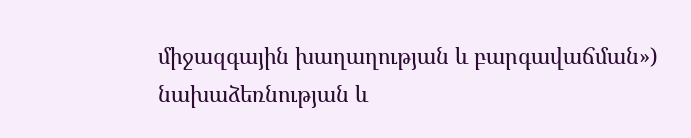միջազգային խաղաղության և բարգավաճման») նախաձեռնության և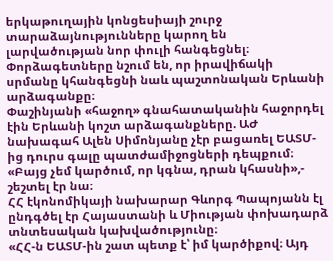երկաթուղային կոնցեսիայի շուրջ տարաձայնությունները կարող են լարվածության նոր փուլի հանգեցնել։ Փորձագետները նշում են, որ իրավիճակի սրմանը կհանգեցնի նաև պաշտոնական Երևանի արձագանքը։
Փաշինյանի «հաջող» գնահատականին հաջորդել էին Երևանի կոշտ արձագանքները. ԱԺ նախագահ Ալեն Սիմոնյանը չէր բացառել ԵԱՏՄ-ից դուրս գալը պատժամիջոցների դեպքում։
«Բայց չեմ կարծում, որ կգնա, դրան կհասնի»,- շեշտել էր նա։
ՀՀ էկոնոմիկայի նախարար Գևորգ Պապոյանն էլ ընդգծել էր Հայաստանի և Միության փոխադարձ տնտեսական կախվածությունը։
«ՀՀ-ն ԵԱՏՄ-ին շատ պետք է՝ իմ կարծիքով։ Այդ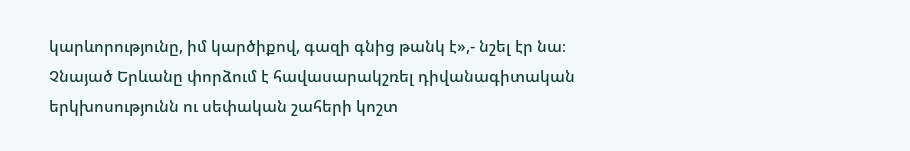կարևորությունը, իմ կարծիքով, գազի գնից թանկ է»,- նշել էր նա։
Չնայած Երևանը փորձում է հավասարակշռել դիվանագիտական երկխոսությունն ու սեփական շահերի կոշտ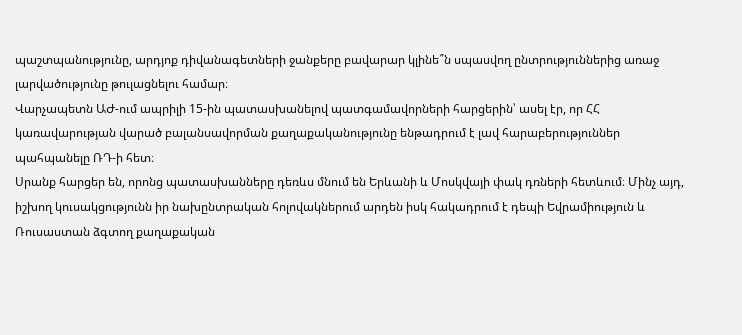պաշտպանությունը, արդյոք դիվանագետների ջանքերը բավարար կլինե՞ն սպասվող ընտրություններից առաջ լարվածությունը թուլացնելու համար։
Վարչապետն ԱԺ-ում ապրիլի 15-ին պատասխանելով պատգամավորների հարցերին՝ ասել էր, որ ՀՀ կառավարության վարած բալանսավորման քաղաքականությունը ենթադրում է լավ հարաբերություններ պահպանելը ՌԴ-ի հետ։
Սրանք հարցեր են, որոնց պատասխանները դեռևս մնում են Երևանի և Մոսկվայի փակ դռների հետևում։ Մինչ այդ, իշխող կուսակցությունն իր նախընտրական հոլովակներում արդեն իսկ հակադրում է դեպի Եվրամիություն և Ռուսաստան ձգտող քաղաքական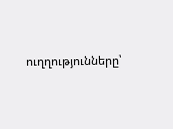ուղղությունները՝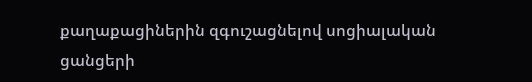քաղաքացիներին զգուշացնելով սոցիալական ցանցերի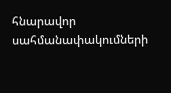հնարավոր սահմանափակումների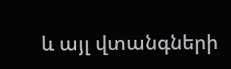և այլ վտանգների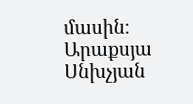մասին։
Արաքսյա Սնխչյան